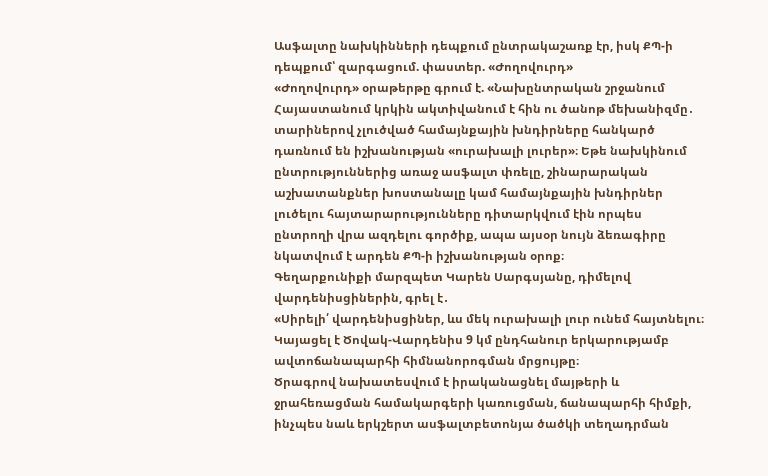Ասֆալտը նախկինների դեպքում ընտրակաշառք էր, իսկ ՔՊ-ի դեպքում՝ զարգացում. փաստեր. «Ժողովուրդ»
«Ժողովուրդ» օրաթերթը գրում է. «Նախընտրական շրջանում Հայաստանում կրկին ակտիվանում է հին ու ծանոթ մեխանիզմը․ տարիներով չլուծված համայնքային խնդիրները հանկարծ դառնում են իշխանության «ուրախալի լուրեր»։ Եթե նախկինում ընտրություններից առաջ ասֆալտ փռելը, շինարարական աշխատանքներ խոստանալը կամ համայնքային խնդիրներ լուծելու հայտարարությունները դիտարկվում էին որպես ընտրողի վրա ազդելու գործիք, ապա այսօր նույն ձեռագիրը նկատվում է արդեն ՔՊ-ի իշխանության օրոք։
Գեղարքունիքի մարզպետ Կարեն Սարգսյանը, դիմելով վարդենիսցիներին, գրել է․
«Սիրելի՛ վարդենիսցիներ, ևս մեկ ուրախալի լուր ունեմ հայտնելու։
Կայացել է Ծովակ-Վարդենիս 9 կմ ընդհանուր երկարությամբ ավտոճանապարհի հիմնանորոգման մրցույթը։
Ծրագրով նախատեսվում է իրականացնել մայթերի և ջրահեռացման համակարգերի կառուցման, ճանապարհի հիմքի, ինչպես նաև երկշերտ ասֆալտբետոնյա ծածկի տեղադրման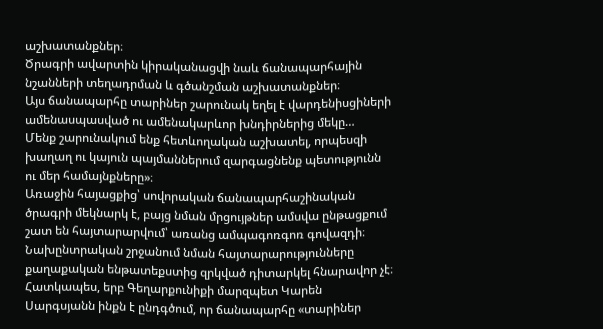աշխատանքներ։
Ծրագրի ավարտին կիրականացվի նաև ճանապարհային նշանների տեղադրման և գծանշման աշխատանքներ։
Այս ճանապարհը տարիներ շարունակ եղել է վարդենիսցիների ամենասպասված ու ամենակարևոր խնդիրներից մեկը…
Մենք շարունակում ենք հետևողական աշխատել, որպեսզի խաղաղ ու կայուն պայմաններում զարգացնենք պետությունն ու մեր համայնքները»։
Առաջին հայացքից՝ սովորական ճանապարհաշինական ծրագրի մեկնարկ է, բայց նման մրցույթներ ամսվա ընթացքում շատ են հայտարարվում՝ առանց ամպագոռգոռ գովազդի։ Նախընտրական շրջանում նման հայտարարությունները քաղաքական ենթատեքստից զրկված դիտարկել հնարավոր չէ։ Հատկապես, երբ Գեղարքունիքի մարզպետ Կարեն Սարգսյանն ինքն է ընդգծում, որ ճանապարհը «տարիներ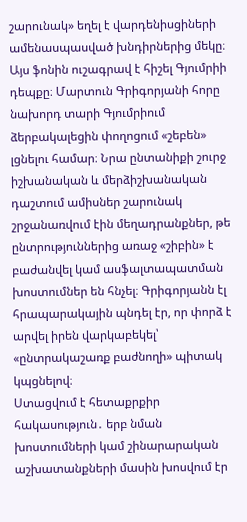շարունակ» եղել է վարդենիսցիների ամենասպասված խնդիրներից մեկը։
Այս ֆոնին ուշագրավ է հիշել Գյումրիի դեպքը։ Մարտուն Գրիգորյանի հորը նախորդ տարի Գյումրիում ձերբակալեցին փողոցում «շեբեն» լցնելու համար։ Նրա ընտանիքի շուրջ իշխանական և մերձիշխանական դաշտում ամիսներ շարունակ շրջանառվում էին մեղադրանքներ, թե ընտրություններից առաջ «շիբին» է բաժանվել կամ ասֆալտապատման խոստումներ են հնչել։ Գրիգորյանն էլ հրապարակային պնդել էր, որ փորձ է արվել իրեն վարկաբեկել՝ «ընտրակաշառք բաժնողի» պիտակ կպցնելով։
Ստացվում է հետաքրքիր հակասություն․ երբ նման խոստումների կամ շինարարական աշխատանքների մասին խոսվում էր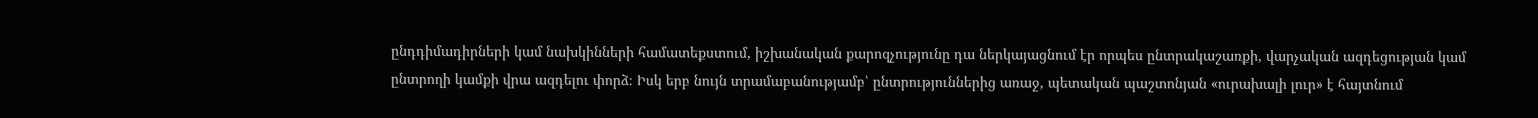ընդդիմադիրների կամ նախկինների համատեքստում, իշխանական քարոզչությունը դա ներկայացնում էր որպես ընտրակաշառքի, վարչական ազդեցության կամ ընտրողի կամքի վրա ազդելու փորձ։ Իսկ երբ նույն տրամաբանությամբ՝ ընտրություններից առաջ, պետական պաշտոնյան «ուրախալի լուր» է հայտնում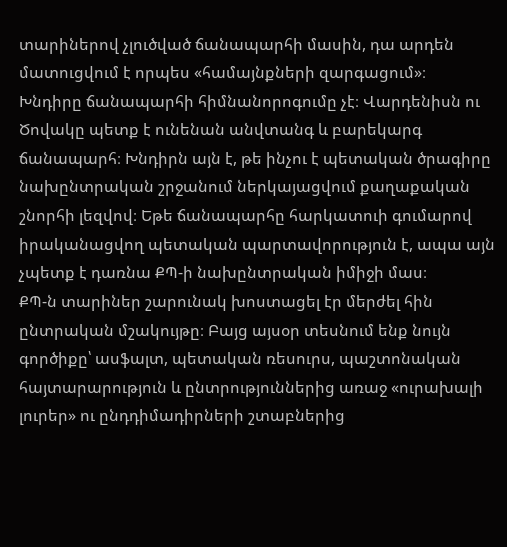տարիներով չլուծված ճանապարհի մասին, դա արդեն մատուցվում է որպես «համայնքների զարգացում»։
Խնդիրը ճանապարհի հիմնանորոգումը չէ։ Վարդենիսն ու Ծովակը պետք է ունենան անվտանգ և բարեկարգ ճանապարհ։ Խնդիրն այն է, թե ինչու է պետական ծրագիրը նախընտրական շրջանում ներկայացվում քաղաքական շնորհի լեզվով։ Եթե ճանապարհը հարկատուի գումարով իրականացվող պետական պարտավորություն է, ապա այն չպետք է դառնա ՔՊ-ի նախընտրական իմիջի մաս։
ՔՊ-ն տարիներ շարունակ խոստացել էր մերժել հին ընտրական մշակույթը։ Բայց այսօր տեսնում ենք նույն գործիքը՝ ասֆալտ, պետական ռեսուրս, պաշտոնական հայտարարություն և ընտրություններից առաջ «ուրախալի լուրեր» ու ընդդիմադիրների շտաբներից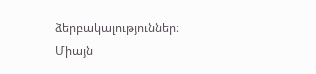ձերբակալություններ։ Միայն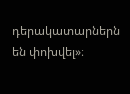դերակատարներն են փոխվել»։